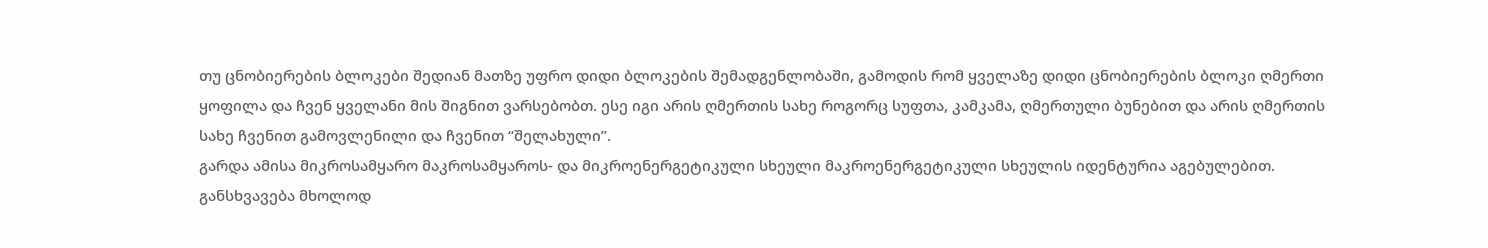თუ ცნობიერების ბლოკები შედიან მათზე უფრო დიდი ბლოკების შემადგენლობაში, გამოდის რომ ყველაზე დიდი ცნობიერების ბლოკი ღმერთი ყოფილა და ჩვენ ყველანი მის შიგნით ვარსებობთ. ესე იგი არის ღმერთის სახე როგორც სუფთა, კამკამა, ღმერთული ბუნებით და არის ღმერთის სახე ჩვენით გამოვლენილი და ჩვენით “შელახული”.
გარდა ამისა მიკროსამყარო მაკროსამყაროს- და მიკროენერგეტიკული სხეული მაკროენერგეტიკული სხეულის იდენტურია აგებულებით. განსხვავება მხოლოდ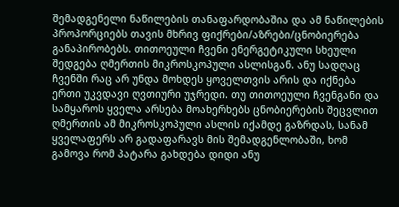შემადგენელი ნაწილების თანაფარდობაშია და ამ ნაწილების პროპორციებს თავის მხრივ ფიქრები/აზრები/ცნობიერება განაპირობებს. თითოეული ჩვენი ენერგეტიკული სხეული შედგება ღმერთის მიკროსკოპული ასლისგან. ანუ სადღაც ჩვენში რაც არ უნდა მოხდეს ყოველთვის არის და იქნება ერთი უკვდავი ღვთიური უჯრედი. თუ თითოეული ჩვენგანი და სამყაროს ყველა არსება მოახერხებს ცნობიერების შეცვლით ღმერთის ამ მიკროსკოპული ასლის იქამდე გაზრდას, სანამ ყველაფერს არ გადაფარავს მის შემადგენლობაში, ხომ გამოვა რომ პატარა გახდება დიდი ანუ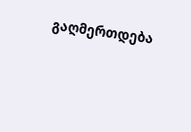გაღმერთდება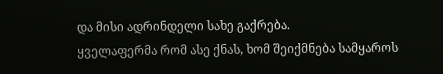და მისი ადრინდელი სახე გაქრება.
ყველაფერმა რომ ასე ქნას, ხომ შეიქმნება სამყაროს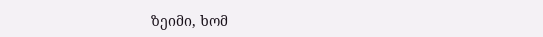ზეიმი, ხომ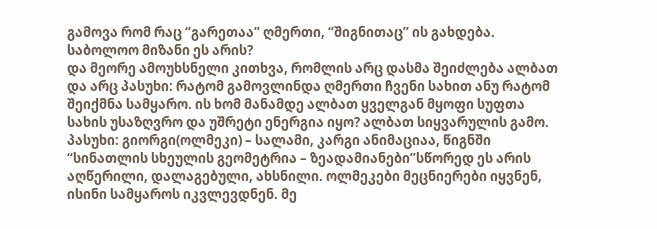გამოვა რომ რაც “გარეთაა” ღმერთი, “შიგნითაც” ის გახდება.
საბოლოო მიზანი ეს არის?
და მეორე ამოუხსნელი კითხვა, რომლის არც დასმა შეიძლება ალბათ და არც პასუხი: რატომ გამოვლინდა ღმერთი ჩვენი სახით ანუ რატომ შეიქმნა სამყარო. ის ხომ მანამდე ალბათ ყველგან მყოფი სუფთა სახის უსაზღვრო და უშრეტი ენერგია იყო? ალბათ სიყვარულის გამო.
პასუხი: გიორგი(ოლმეკი) – სალამი, კარგი ანიმაციაა, წიგნში “სინათლის სხეულის გეომეტრია – ზეადამიანები”სწორედ ეს არის აღწერილი, დალაგებული, ახსნილი. ოლმეკები მეცნიერები იყვნენ, ისინი სამყაროს იკვლევდნენ. მე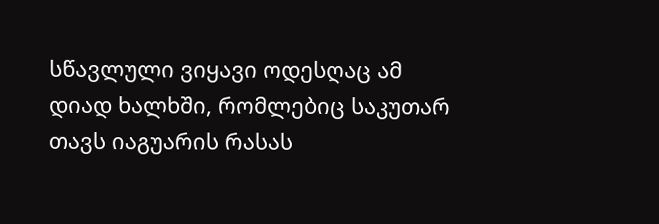სწავლული ვიყავი ოდესღაც ამ დიად ხალხში, რომლებიც საკუთარ თავს იაგუარის რასას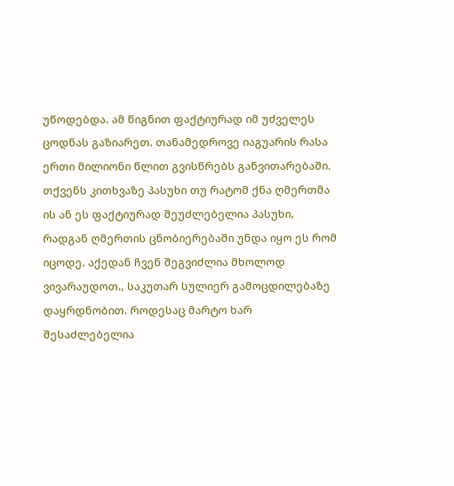უწოდებდა. ამ წიგნით ფაქტიურად იმ უძველეს ცოდნას გაზიარეთ. თანამედროვე იაგუარის რასა ერთი მილიონი წლით გვისწრებს განვითარებაში. თქვენს კითხვაზე პასუხი თუ რატომ ქნა ღმერთმა ის ან ეს ფაქტიურად შეუძლებელია პასუხი, რადგან ღმერთის ცნობიერებაში უნდა იყო ეს რომ იცოდე. აქედან ჩვენ შეგვიძლია მხოლოდ ვივარაუდოთ., საკუთარ სულიერ გამოცდილებაზე დაყრდნობით. როდესაც მარტო ხარ შესაძლებელია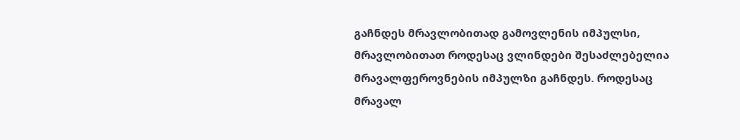გაჩნდეს მრავლობითად გამოვლენის იმპულსი, მრავლობითათ როდესაც ვლინდები შესაძლებელია მრავალფეროვნების იმპულზი გაჩნდეს. როდესაც მრავალ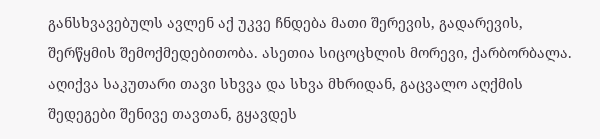განსხვავებულს ავლენ აქ უკვე ჩნდება მათი შერევის, გადარევის, შერწყმის შემოქმედებითობა. ასეთია სიცოცხლის მორევი, ქარბორბალა. აღიქვა საკუთარი თავი სხვვა და სხვა მხრიდან, გაცვალო აღქმის შედეგები შენივე თავთან, გყავდეს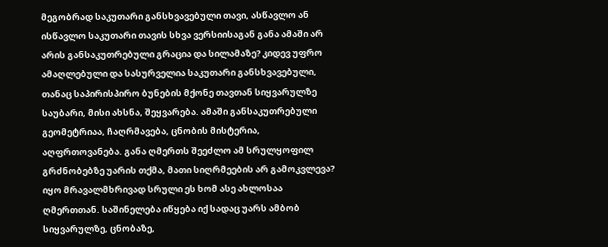მეგობრად საკუთარი განსხვავებული თავი, ასწავლო ან ისწავლო საკუთარი თავის სხვა ვერსიისაგან განა ამაში არ არის განსაკუთრებული გრაცია და სილამაზე? კიდევ უფრო ამაღლებული და სასურველია საკუთარი განსხვავებული, თანაც საპირისპირო ბუნების მქონე თავთან სიყვარულზე საუბარი, მისი ახსნა, შეყვარება. ამაში განსაკუთრებული გეომეტრიაა, ჩაღრმავება, ცნობის მისტერია, აღფრთოვანება. განა ღმერთს შეეძლო ამ სრულყოფილ გრძნობებზე უარის თქმა, მათი სიღრმეების არ გამოკვლევა? იყო მრავალმხრივად სრული ეს ხომ ასე ახლოსაა ღმერთთან. საშინელება იწყება იქ სადაც უარს ამბობ სიყვარულზე, ცნობაზე,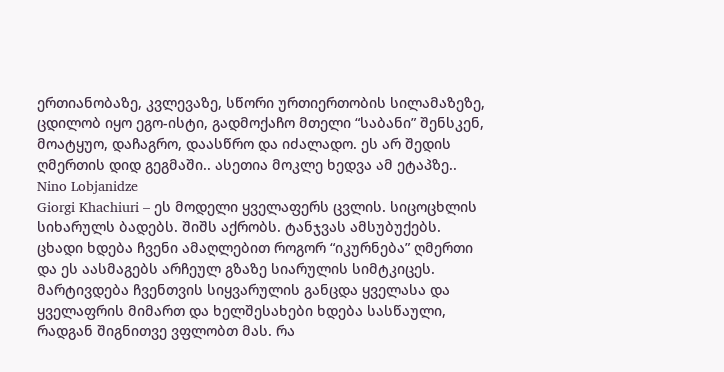ერთიანობაზე, კვლევაზე, სწორი ურთიერთობის სილამაზეზე, ცდილობ იყო ეგო-ისტი, გადმოქაჩო მთელი “საბანი” შენსკენ, მოატყუო, დაჩაგრო, დაასწრო და იძალადო. ეს არ შედის ღმერთის დიდ გეგმაში.. ასეთია მოკლე ხედვა ამ ეტაპზე..
Nino Lobjanidze
Giorgi Khachiuri – ეს მოდელი ყველაფერს ცვლის. სიცოცხლის სიხარულს ბადებს. შიშს აქრობს. ტანჯვას ამსუბუქებს. ცხადი ხდება ჩვენი ამაღლებით როგორ “იკურნება” ღმერთი და ეს აასმაგებს არჩეულ გზაზე სიარულის სიმტკიცეს. მარტივდება ჩვენთვის სიყვარულის განცდა ყველასა და ყველაფრის მიმართ და ხელშესახები ხდება სასწაული, რადგან შიგნითვე ვფლობთ მას. რა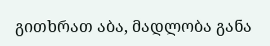გითხრათ აბა, მადლობა განა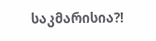საკმარისია?!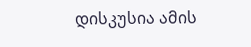დისკუსია ამის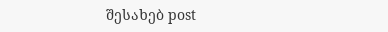შესახებ post